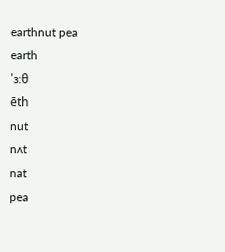earthnut pea
earth
ˈɜ:θ
ēth
nut
nʌt
nat
pea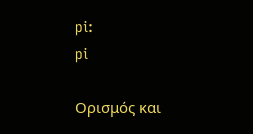pi:
pi

Ορισμός και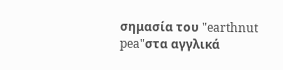σημασία του "earthnut pea"στα αγγλικά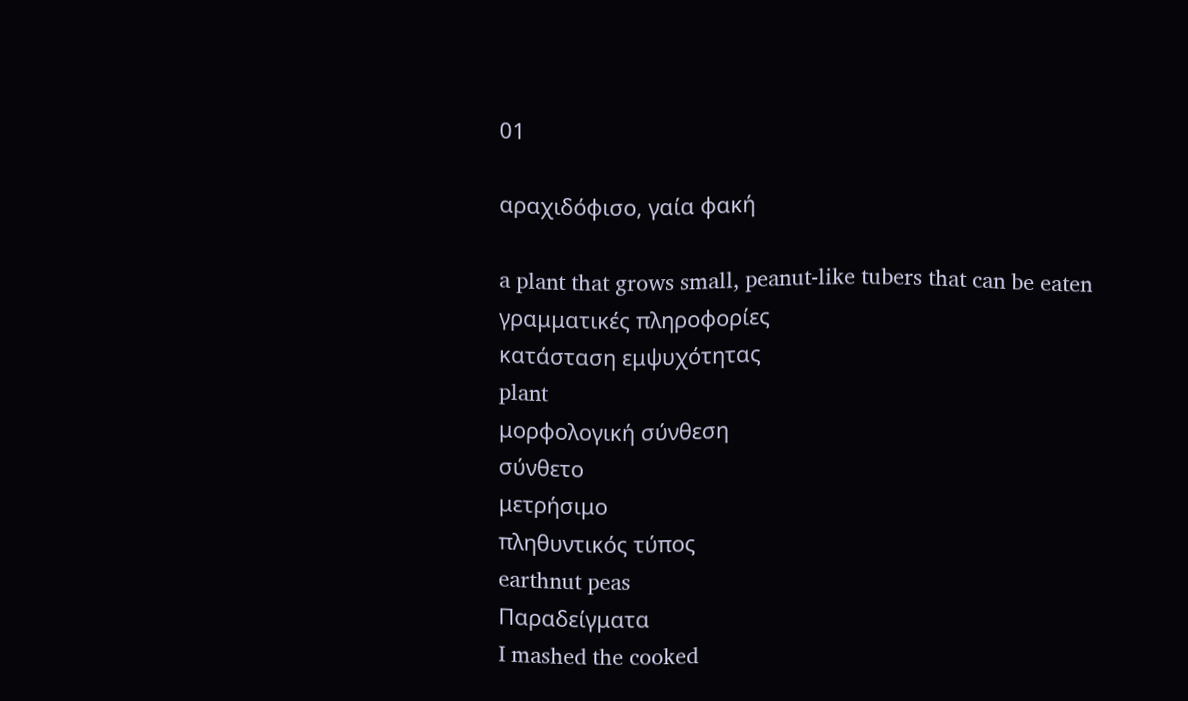01

αραχιδόφισο, γαία φακή

a plant that grows small, peanut-like tubers that can be eaten
γραμματικές πληροφορίες
κατάσταση εμψυχότητας
plant
μορφολογική σύνθεση
σύνθετο
μετρήσιμο
πληθυντικός τύπος
earthnut peas
Παραδείγματα
I mashed the cooked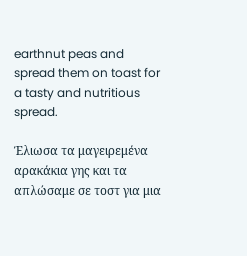earthnut peas and spread them on toast for a tasty and nutritious spread.

Έλιωσα τα μαγειρεμένα αρακάκια γης και τα απλώσαμε σε τοστ για μια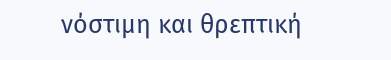νόστιμη και θρεπτική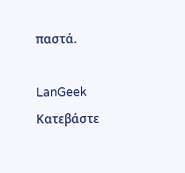παστά.

LanGeek
Κατεβάστε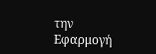την Εφαρμογή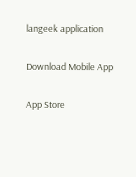langeek application

Download Mobile App

App Store